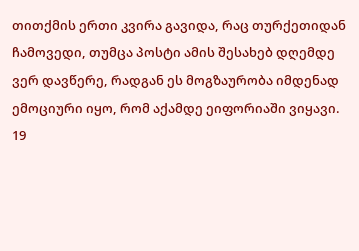თითქმის ერთი კვირა გავიდა, რაც თურქეთიდან ჩამოვედი, თუმცა პოსტი ამის შესახებ დღემდე ვერ დავწერე, რადგან ეს მოგზაურობა იმდენად ემოციური იყო, რომ აქამდე ეიფორიაში ვიყავი.
19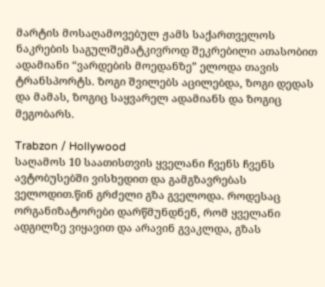მარტის მოსაღამოვებულ ჟამს საქართველოს ნაკრების საგულშემატკივროდ შეკრებილი ათასობით ადამიანი “ვარდების მოედანზე” ელოდა თავის ტრანსპორტს. ზოგი შვილებს აცილებდა, ზოგი დედას და მამას, ზოგიც საყვარელ ადამიანს და ზოგიც მეგობარს.

Trabzon / Hollywood
საღამოს 10 საათისთვის ყველანი ჩვენს ჩვენს ავტობუსებში ვისხედით და გამგზავრებას ველოდით.წინ გრძელი გზა გველოდა. როდესაც ორგანიზატორები დარწმუნდნენ, რომ ყველანი ადგილზე ვიყავით და არავინ გვაკლდა, გზას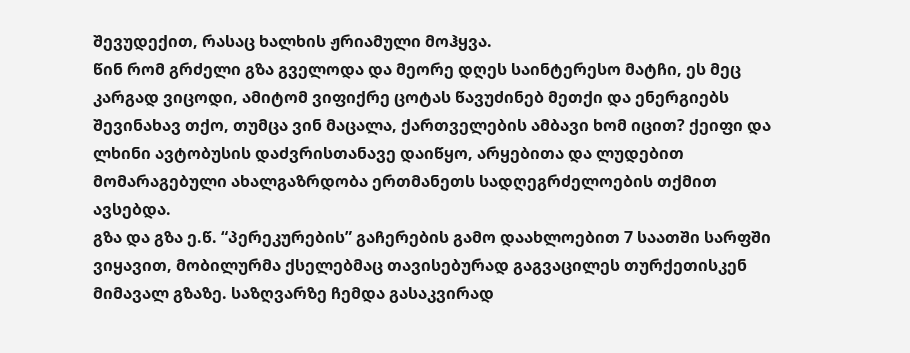შევუდექით, რასაც ხალხის ჟრიამული მოჰყვა.
წინ რომ გრძელი გზა გველოდა და მეორე დღეს საინტერესო მატჩი, ეს მეც კარგად ვიცოდი, ამიტომ ვიფიქრე ცოტას წავუძინებ მეთქი და ენერგიებს შევინახავ თქო, თუმცა ვინ მაცალა, ქართველების ამბავი ხომ იცით? ქეიფი და ლხინი ავტობუსის დაძვრისთანავე დაიწყო, არყებითა და ლუდებით მომარაგებული ახალგაზრდობა ერთმანეთს სადღეგრძელოების თქმით ავსებდა.
გზა და გზა ე.წ. “პერეკურების” გაჩერების გამო დაახლოებით 7 საათში სარფში ვიყავით, მობილურმა ქსელებმაც თავისებურად გაგვაცილეს თურქეთისკენ მიმავალ გზაზე. საზღვარზე ჩემდა გასაკვირად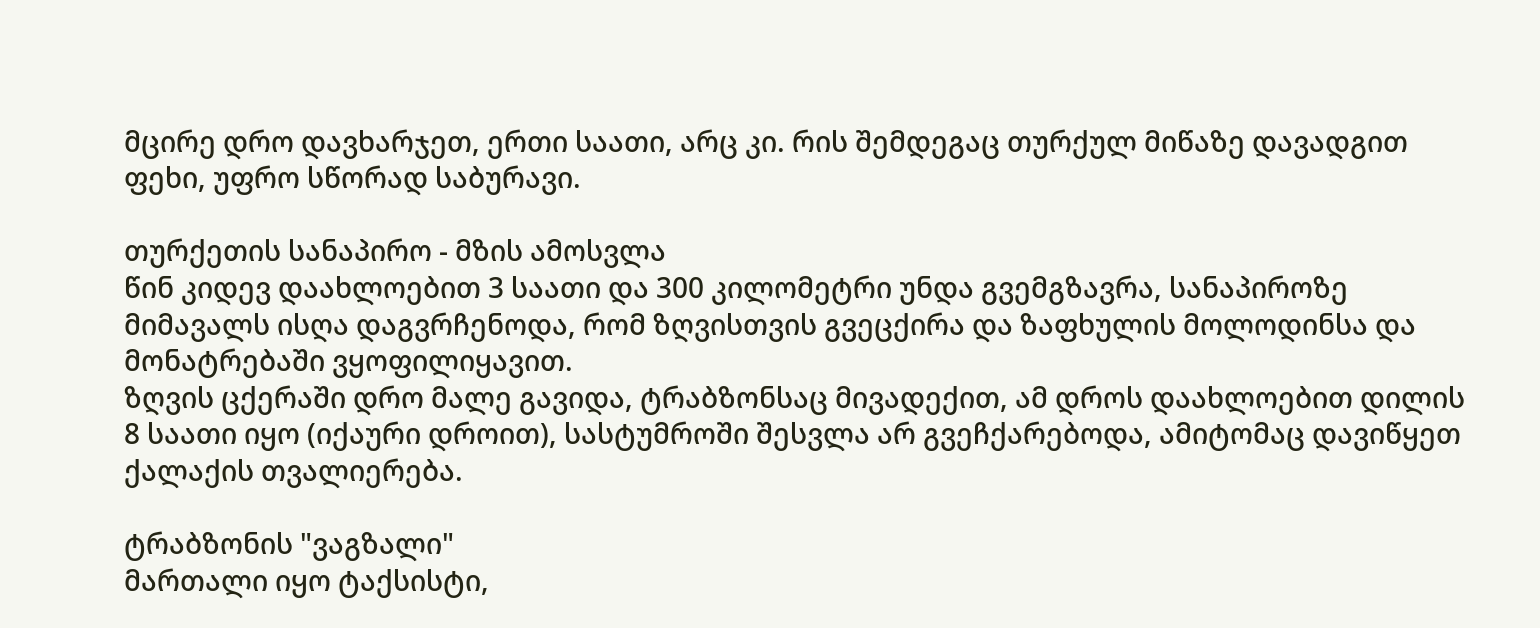მცირე დრო დავხარჯეთ, ერთი საათი, არც კი. რის შემდეგაც თურქულ მიწაზე დავადგით ფეხი, უფრო სწორად საბურავი.

თურქეთის სანაპირო - მზის ამოსვლა
წინ კიდევ დაახლოებით 3 საათი და 300 კილომეტრი უნდა გვემგზავრა, სანაპიროზე მიმავალს ისღა დაგვრჩენოდა, რომ ზღვისთვის გვეცქირა და ზაფხულის მოლოდინსა და მონატრებაში ვყოფილიყავით.
ზღვის ცქერაში დრო მალე გავიდა, ტრაბზონსაც მივადექით, ამ დროს დაახლოებით დილის 8 საათი იყო (იქაური დროით), სასტუმროში შესვლა არ გვეჩქარებოდა, ამიტომაც დავიწყეთ ქალაქის თვალიერება.

ტრაბზონის "ვაგზალი"
მართალი იყო ტაქსისტი,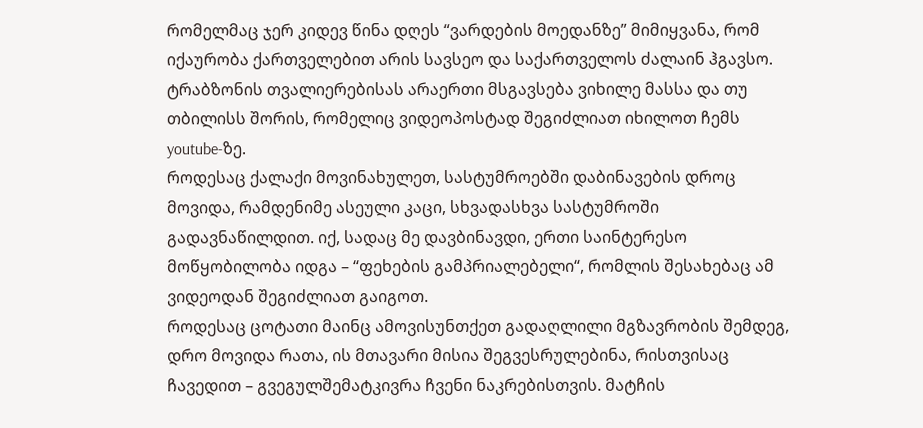რომელმაც ჯერ კიდევ წინა დღეს “ვარდების მოედანზე” მიმიყვანა, რომ იქაურობა ქართველებით არის სავსეო და საქართველოს ძალაინ ჰგავსო.
ტრაბზონის თვალიერებისას არაერთი მსგავსება ვიხილე მასსა და თუ თბილისს შორის, რომელიც ვიდეოპოსტად შეგიძლიათ იხილოთ ჩემს youtube-ზე.
როდესაც ქალაქი მოვინახულეთ, სასტუმროებში დაბინავების დროც მოვიდა, რამდენიმე ასეული კაცი, სხვადასხვა სასტუმროში გადავნაწილდით. იქ, სადაც მე დავბინავდი, ერთი საინტერესო მოწყობილობა იდგა – “ფეხების გამპრიალებელი“, რომლის შესახებაც ამ ვიდეოდან შეგიძლიათ გაიგოთ.
როდესაც ცოტათი მაინც ამოვისუნთქეთ გადაღლილი მგზავრობის შემდეგ, დრო მოვიდა რათა, ის მთავარი მისია შეგვესრულებინა, რისთვისაც ჩავედით – გვეგულშემატკივრა ჩვენი ნაკრებისთვის. მატჩის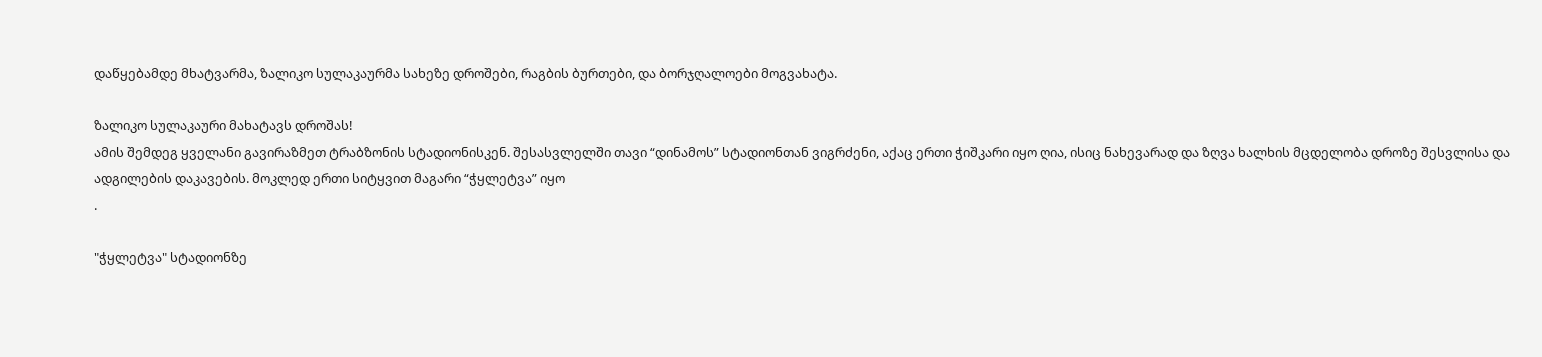დაწყებამდე მხატვარმა, ზალიკო სულაკაურმა სახეზე დროშები, რაგბის ბურთები, და ბორჯღალოები მოგვახატა.

ზალიკო სულაკაური მახატავს დროშას!
ამის შემდეგ ყველანი გავირაზმეთ ტრაბზონის სტადიონისკენ. შესასვლელში თავი “დინამოს” სტადიონთან ვიგრძენი, აქაც ერთი ჭიშკარი იყო ღია, ისიც ნახევარად და ზღვა ხალხის მცდელობა დროზე შესვლისა და ადგილების დაკავების. მოკლედ ერთი სიტყვით მაგარი “ჭყლეტვა” იყო
.

"ჭყლეტვა" სტადიონზე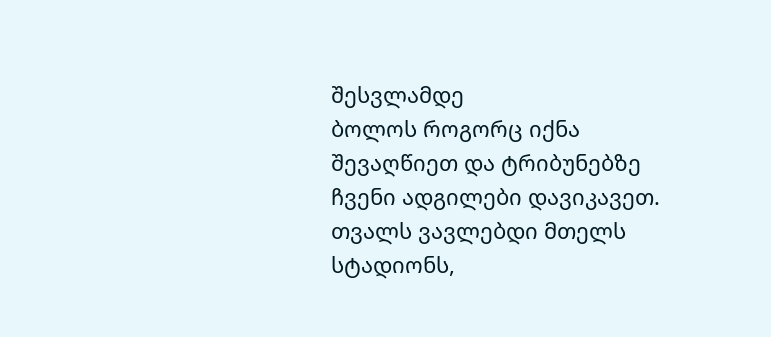შესვლამდე
ბოლოს როგორც იქნა შევაღწიეთ და ტრიბუნებზე ჩვენი ადგილები დავიკავეთ. თვალს ვავლებდი მთელს სტადიონს,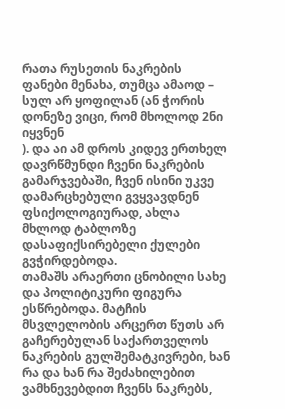რათა რუსეთის ნაკრების ფანები მენახა, თუმცა ამაოდ – სულ არ ყოფილან (ან ჭორის დონეზე ვიცი, რომ მხოლოდ 2ნი იყვნენ
). და აი ამ დროს კიდევ ერთხელ დავრწმუნდი ჩვენი ნაკრების გამარჯვებაში, ჩვენ ისინი უკვე დამარცხებული გვყვავდნენ ფსიქოლოგიურად, ახლა მხლოდ ტაბლოზე დასაფიქსირებელი ქულები გვჭირდებოდა.
თამაშს არაერთი ცნობილი სახე და პოლიტიკური ფიგურა ესწრებოდა. მატჩის მსვლელობის არცერთ წუთს არ გაჩერებულან საქართველოს ნაკრების გულშემატკივრები, ხან რა და ხან რა შეძახილებით ვამხნევებდით ჩვენს ნაკრებს,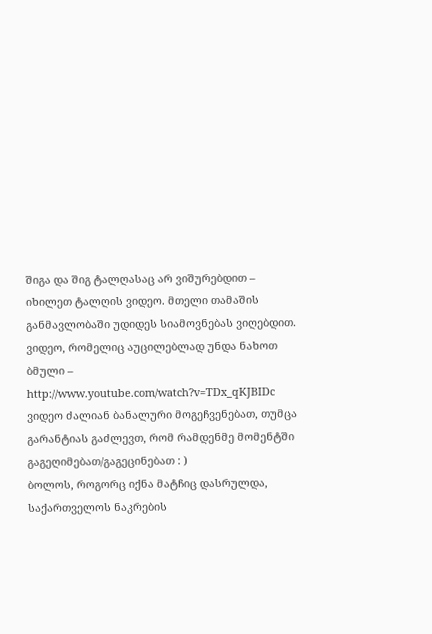შიგა და შიგ ტალღასაც არ ვიშურებდით – იხილეთ ტალღის ვიდეო. მთელი თამაშის განმავლობაში უდიდეს სიამოვნებას ვიღებდით.
ვიდეო, რომელიც აუცილებლად უნდა ნახოთ
ბმული – http://www.youtube.com/watch?v=TDx_qKJBIDc
ვიდეო ძალიან ბანალური მოგეჩვენებათ, თუმცა გარანტიას გაძლევთ, რომ რამდენმე მომენტში გაგეღიმებათ/გაგეცინებათ : )
ბოლოს, როგორც იქნა მატჩიც დასრულდა, საქართველოს ნაკრების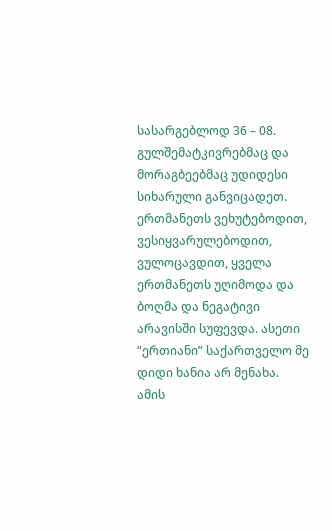სასარგებლოდ 36 – 08. გულშემატკივრებმაც და მორაგბეებმაც უდიდესი სიხარული განვიცადეთ. ერთმანეთს ვეხუტებოდით, ვესიყვარულებოდით, ვულოცავდით, ყველა ერთმანეთს უღიმოდა და ბოღმა და ნეგატივი არავისში სუფევდა. ასეთი “ერთიანი” საქართველო მე დიდი ხანია არ მენახა.
ამის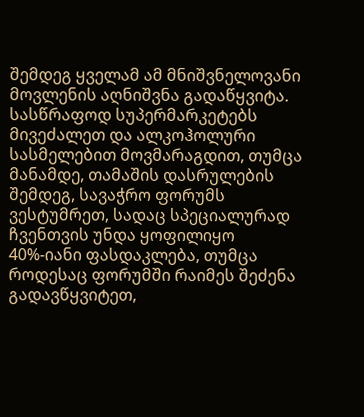შემდეგ ყველამ ამ მნიშვნელოვანი მოვლენის აღნიშვნა გადაწყვიტა. სასწრაფოდ სუპერმარკეტებს მივეძალეთ და ალკოჰოლური სასმელებით მოვმარაგდით, თუმცა მანამდე, თამაშის დასრულების შემდეგ, სავაჭრო ფორუმს ვესტუმრეთ, სადაც სპეციალურად ჩვენთვის უნდა ყოფილიყო 40%-იანი ფასდაკლება, თუმცა როდესაც ფორუმში რაიმეს შეძენა გადავწყვიტეთ,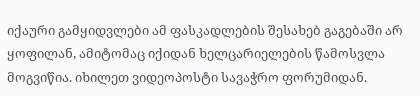იქაური გამყიდვლები ამ ფასკადლების შესახებ გაგებაში არ ყოფილან, ამიტომაც იქიდან ხელცარიელების წამოსვლა მოგვიწია. იხილეთ ვიდეოპოსტი სავაჭრო ფორუმიდან.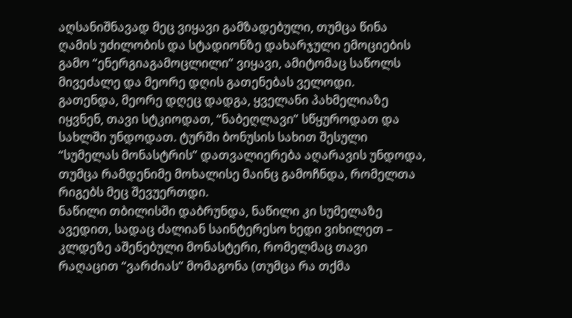აღსანიშნავად მეც ვიყავი გამზადებული, თუმცა წინა ღამის უძილობის და სტადიონზე დახარჯული ემოციების გამო “ენერგიაგამოცლილი” ვიყავი, ამიტომაც საწოლს მივეძალე და მეორე დღის გათენებას ველოდი.
გათენდა, მეორე დღეც დადგა, ყველანი პახმელიაზე იყვნენ, თავი სტკიოდათ, “ნაბეღლავი” სწყუროდათ და სახლში უნდოდათ. ტურში ბონუსის სახით შესული “სუმელას მონასტრის” დათვალიერება აღარავის უნდოდა, თუმცა რამდენიმე მოხალისე მაინც გამოჩნდა, რომელთა რიგებს მეც შევუერთდი.
ნაწილი თბილისში დაბრუნდა, ნაწილი კი სუმელაზე ავედით, სადაც ძალიან საინტერესო ხედი ვიხილეთ – კლდეზე აშენებული მონასტერი, რომელმაც თავი რაღაცით “ვარძიას” მომაგონა (თუმცა რა თქმა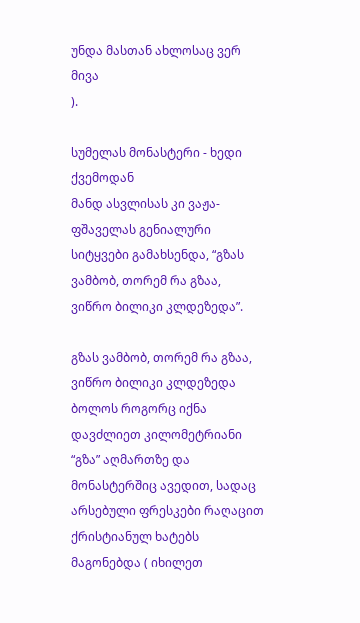უნდა მასთან ახლოსაც ვერ მივა
).

სუმელას მონასტერი - ხედი ქვემოდან
მანდ ასვლისას კი ვაჟა-ფშაველას გენიალური სიტყვები გამახსენდა, “გზას ვამბობ, თორემ რა გზაა, ვიწრო ბილიკი კლდეზედა”.

გზას ვამბობ, თორემ რა გზაა, ვიწრო ბილიკი კლდეზედა
ბოლოს როგორც იქნა დავძლიეთ კილომეტრიანი “გზა” აღმართზე და მონასტერშიც ავედით, სადაც არსებული ფრესკები რაღაცით ქრისტიანულ ხატებს მაგონებდა ( იხილეთ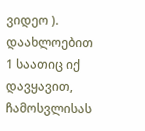ვიდეო ). დაახლოებით 1 საათიც იქ დავყავით, ჩამოსვლისას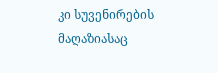კი სუვენირების მაღაზიასაც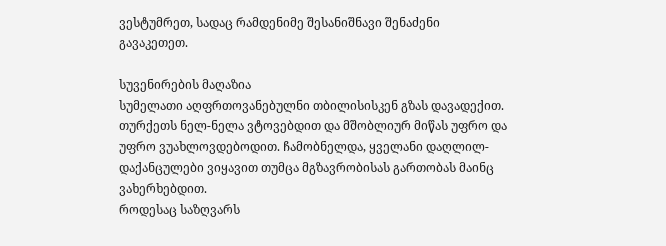ვესტუმრეთ, სადაც რამდენიმე შესანიშნავი შენაძენი გავაკეთეთ.

სუვენირების მაღაზია
სუმელათი აღფრთოვანებულნი თბილისისკენ გზას დავადექით. თურქეთს ნელ-ნელა ვტოვებდით და მშობლიურ მიწას უფრო და უფრო ვუახლოვდებოდით. ჩამობნელდა, ყველანი დაღლილ-დაქანცულები ვიყავით თუმცა მგზავრობისას გართობას მაინც ვახერხებდით.
როდესაც საზღვარს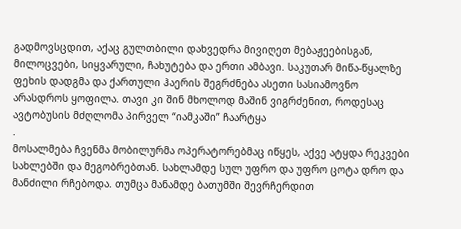გადმოვსცდით, აქაც გულთბილი დახვედრა მივიღეთ მებაჟეებისგან, მილოცვები, სიყვარული, ჩახუტება და ერთი ამბავი. საკუთარ მიწა-წყალზე ფეხის დადგმა და ქართული ჰაერის შეგრძნება ასეთი სასიამოვნო არასდროს ყოფილა. თავი კი შინ მხოლოდ მაშინ ვიგრძენით, როდესაც ავტობუსის მძღლომა პირველ “იამკაში” ჩაარტყა
.
მოსალმება ჩვენმა მობილურმა ოპერატორებმაც იწყეს, აქვე ატყდა რეკვები სახლებში და მეგობრებთან. სახლამდე სულ უფრო და უფრო ცოტა დრო და მანძილი რჩებოდა. თუმცა მანამდე ბათუმში შევრჩერდით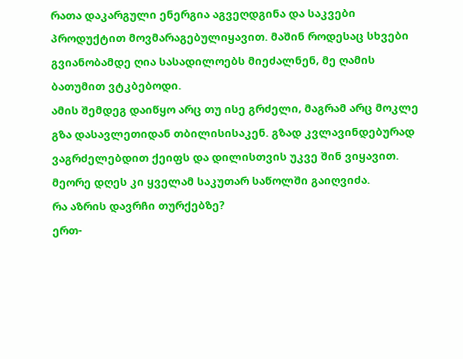რათა დაკარგული ენერგია აგვეღდგინა და საკვები პროდუქტით მოვმარაგებულიყავით. მაშინ როდესაც სხვები გვიანობამდე ღია სასადილოებს მიეძალნენ, მე ღამის ბათუმით ვტკბებოდი.
ამის შემდეგ დაიწყო არც თუ ისე გრძელი, მაგრამ არც მოკლე გზა დასავლეთიდან თბილისისაკენ. გზად კვლავინდებურად ვაგრძელებდით ქეიფს და დილისთვის უკვე შინ ვიყავით. მეორე დღეს კი ყველამ საკუთარ საწოლში გაიღვიძა.
რა აზრის დავრჩი თურქებზე?
ერთ-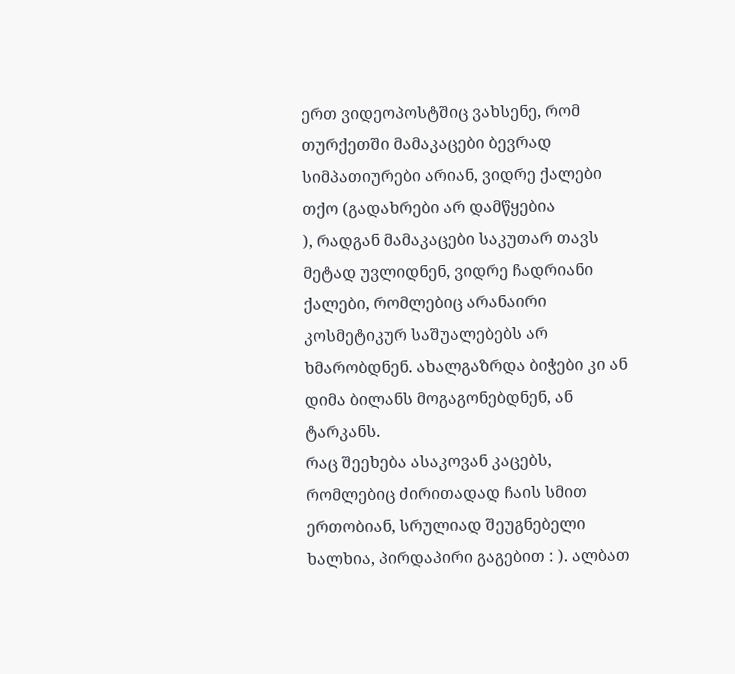ერთ ვიდეოპოსტშიც ვახსენე, რომ თურქეთში მამაკაცები ბევრად სიმპათიურები არიან, ვიდრე ქალები თქო (გადახრები არ დამწყებია
), რადგან მამაკაცები საკუთარ თავს მეტად უვლიდნენ, ვიდრე ჩადრიანი ქალები, რომლებიც არანაირი კოსმეტიკურ საშუალებებს არ ხმარობდნენ. ახალგაზრდა ბიჭები კი ან დიმა ბილანს მოგაგონებდნენ, ან ტარკანს.
რაც შეეხება ასაკოვან კაცებს, რომლებიც ძირითადად ჩაის სმით ერთობიან, სრულიად შეუგნებელი ხალხია, პირდაპირი გაგებით : ). ალბათ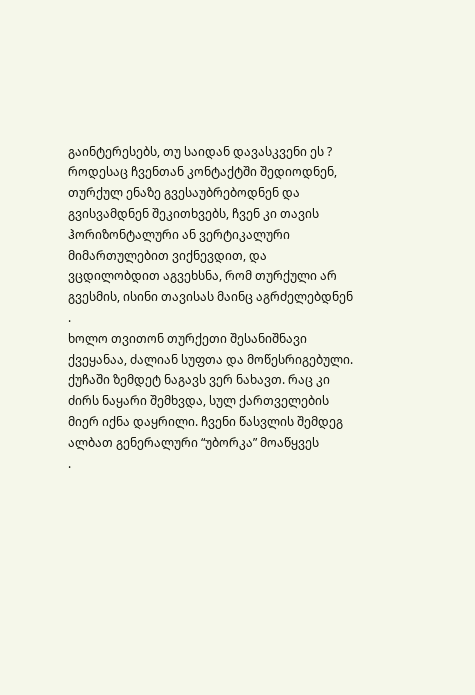გაინტერესებს, თუ საიდან დავასკვენი ეს ?
როდესაც ჩვენთან კონტაქტში შედიოდნენ, თურქულ ენაზე გვესაუბრებოდნენ და გვისვამდნენ შეკითხვებს, ჩვენ კი თავის ჰორიზონტალური ან ვერტიკალური მიმართულებით ვიქნევდით, და ვცდილობდით აგვეხსნა, რომ თურქული არ გვესმის, ისინი თავისას მაინც აგრძელებდნენ
.
ხოლო თვითონ თურქეთი შესანიშნავი ქვეყანაა, ძალიან სუფთა და მოწესრიგებული. ქუჩაში ზემდეტ ნაგავს ვერ ნახავთ. რაც კი ძირს ნაყარი შემხვდა, სულ ქართველების მიერ იქნა დაყრილი. ჩვენი წასვლის შემდეგ ალბათ გენერალური “უბორკა” მოაწყვეს
.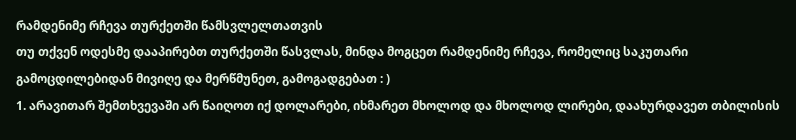რამდენიმე რჩევა თურქეთში წამსვლელთათვის
თუ თქვენ ოდესმე დააპირებთ თურქეთში წასვლას, მინდა მოგცეთ რამდენიმე რჩევა, რომელიც საკუთარი გამოცდილებიდან მივიღე და მერწმუნეთ, გამოგადგებათ : )
1. არავითარ შემთხვევაში არ წაიღოთ იქ დოლარები, იხმარეთ მხოლოდ და მხოლოდ ლირები, დაახურდავეთ თბილისის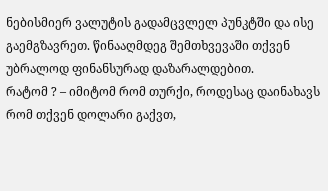ნებისმიერ ვალუტის გადამცვლელ პუნკტში და ისე გაემგზავრეთ. წინააღმდეგ შემთხვევაში თქვენ უბრალოდ ფინანსურად დაზარალდებით.
რატომ ? – იმიტომ რომ თურქი, როდესაც დაინახავს რომ თქვენ დოლარი გაქვთ,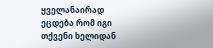ყველანაირად ეცდება რომ იგი თქვენი ხელიდან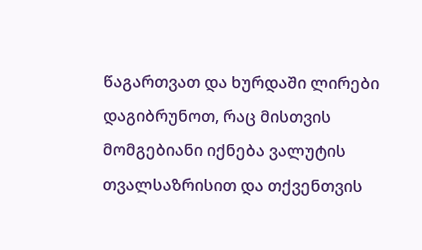წაგართვათ და ხურდაში ლირები დაგიბრუნოთ, რაც მისთვის მომგებიანი იქნება ვალუტის თვალსაზრისით და თქვენთვის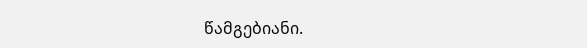წამგებიანი.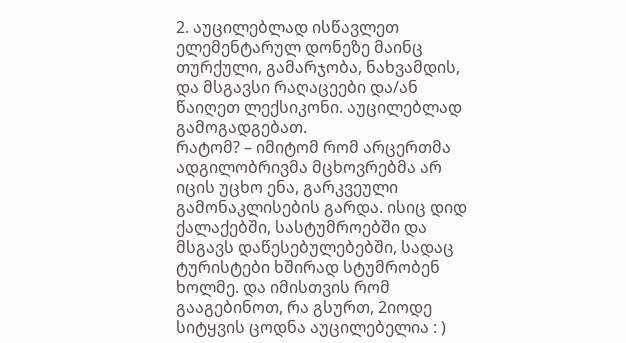2. აუცილებლად ისწავლეთ ელემენტარულ დონეზე მაინც თურქული, გამარჯობა, ნახვამდის, და მსგავსი რაღაცეები და/ან წაიღეთ ლექსიკონი. აუცილებლად გამოგადგებათ.
რატომ? – იმიტომ რომ არცერთმა ადგილობრივმა მცხოვრებმა არ იცის უცხო ენა, გარკვეული გამონაკლისების გარდა. ისიც დიდ ქალაქებში, სასტუმროებში და მსგავს დაწესებულებებში, სადაც ტურისტები ხშირად სტუმრობენ ხოლმე. და იმისთვის რომ გააგებინოთ, რა გსურთ, 2იოდე სიტყვის ცოდნა აუცილებელია : )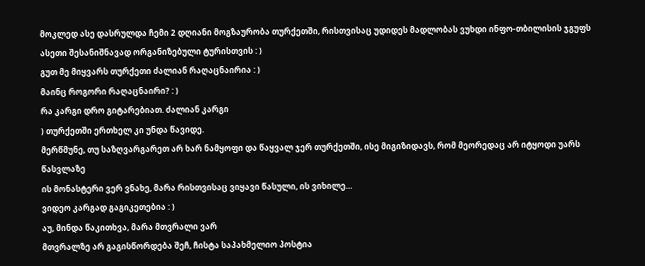მოკლედ ასე დასრულდა ჩემი 2 დღიანი მოგზაურობა თურქეთში, რისთვისაც უდიდეს მადლობას ვუხდი ინფო-თბილისის ჯგუფს ასეთი შესანიშნავად ორგანიზებული ტურისთვის : )
გუთ მე მიყვარს თურქეთი ძალიან რაღაცნაირია : )
მაინც როგორი რაღაცნაირი? : )
რა კარგი დრო გიტარებიათ. ძალიან კარგი
) თურქეთში ერთხელ კი უნდა წავიდე.
მერწმუნე, თუ საზღვარგარეთ არ ხარ ნამყოფი და წაყვალ ჯერ თურქეთში, ისე მიგიზიდავს, რომ მეორედაც არ იტყოდი უარს წასვლაზე
ის მონასტერი ვერ ვნახე, მარა რისთვისაც ვიყავი წასული, ის ვიხილე…
ვიდეო კარგად გაგიკეთებია : )
აუ, მინდა წაკითხვა, მარა მთვრალი ვარ
მთვრალზე არ გაგისწორდება შეჩ, ჩისტა საპახმელიო პოსტია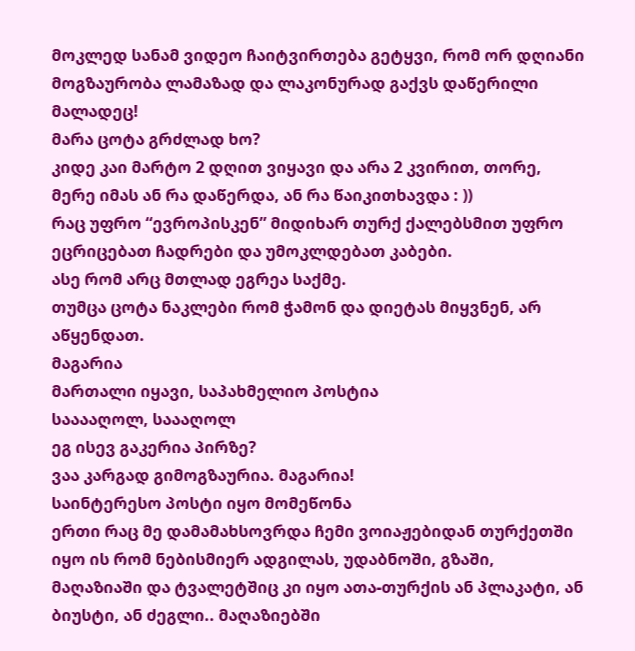მოკლედ სანამ ვიდეო ჩაიტვირთება გეტყვი, რომ ორ დღიანი მოგზაურობა ლამაზად და ლაკონურად გაქვს დაწერილი მალადეც!
მარა ცოტა გრძლად ხო?
კიდე კაი მარტო 2 დღით ვიყავი და არა 2 კვირით, თორე, მერე იმას ან რა დაწერდა, ან რა წაიკითხავდა : ))
რაც უფრო “ევროპისკენ” მიდიხარ თურქ ქალებსმით უფრო ეცრიცებათ ჩადრები და უმოკლდებათ კაბები.
ასე რომ არც მთლად ეგრეა საქმე.
თუმცა ცოტა ნაკლები რომ ჭამონ და დიეტას მიყვნენ, არ აწყენდათ.
მაგარია
მართალი იყავი, საპახმელიო პოსტია
სააააღოლ, საააღოლ
ეგ ისევ გაკერია პირზე?
ვაა კარგად გიმოგზაურია. მაგარია!
საინტერესო პოსტი იყო მომეწონა
ერთი რაც მე დამამახსოვრდა ჩემი ვოიაჟებიდან თურქეთში იყო ის რომ ნებისმიერ ადგილას, უდაბნოში, გზაში, მაღაზიაში და ტვალეტშიც კი იყო ათა-თურქის ან პლაკატი, ან ბიუსტი, ან ძეგლი.. მაღაზიებში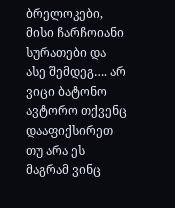ბრელოკები, მისი ჩარჩოიანი სურათები და ასე შემდეგ…. არ ვიცი ბატონო ავტორო თქვენც დააფიქსირეთ თუ არა ეს მაგრამ ვინც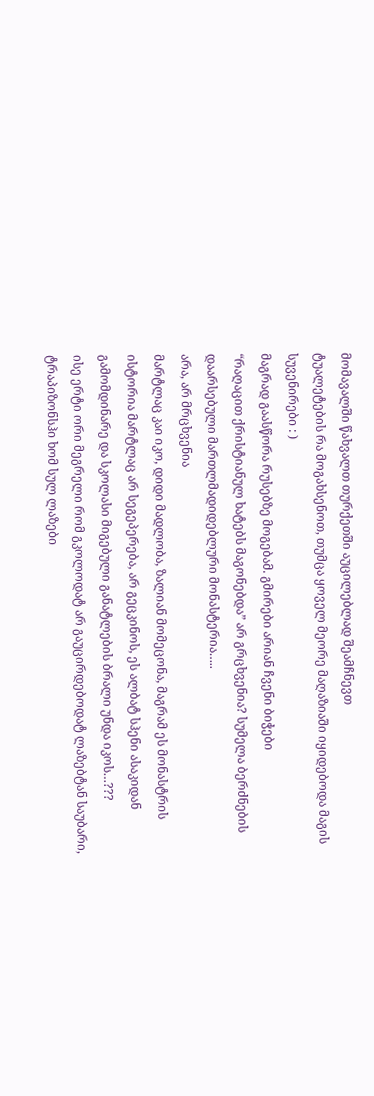მომავალში წახვალთ თურქეთში აუცილებლად შეამჩნევთ
ტუალეტების რა მოგახსენოთ, თუმცა ყოველ მეორე მაღაზიაში იყიდებოდა მაგის სუვენირები : )
მაგრად გაასწორა რუსებზე მოგებამ. გმირები არიან ჩვენი ბიჭები
“რაღაცით ქრისტიანულ ხატებს მაგონებდა” არ გრცხვენია? სუმელა ბერძნების დაარსებული მართლმადიდებლური მონასტერია…..
არა, არ მრცხვენია
მარტლაც კაი იკო, დიდი მადლობა, ზალიან მომეცონა, მაგრამ ეს მონასტრის ისტორია მარტლაც არ სეგეპერება, არ გეცკინოს, ეს ალბატ სჰენი ასაკიდან გამომდინარე და სკოლასი მიგებული განატლების ბრალი უნდა იკოს…???
ისე ერტი ორი მეგრელი რომ გკოლოდატ არ გაუცირდებოდატ ლაზებტან საუბარი, ტრაპიზონსჰი ხომ სულ ლაზები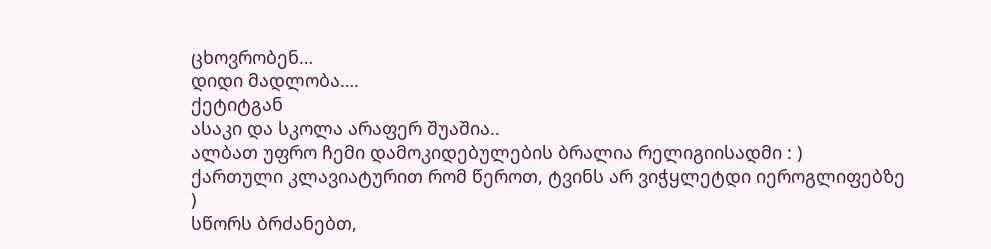ცხოვრობენ…
დიდი მადლობა….
ქეტიტგან
ასაკი და სკოლა არაფერ შუაშია..
ალბათ უფრო ჩემი დამოკიდებულების ბრალია რელიგიისადმი : )
ქართული კლავიატურით რომ წეროთ, ტვინს არ ვიჭყლეტდი იეროგლიფებზე
)
სწორს ბრძანებთ,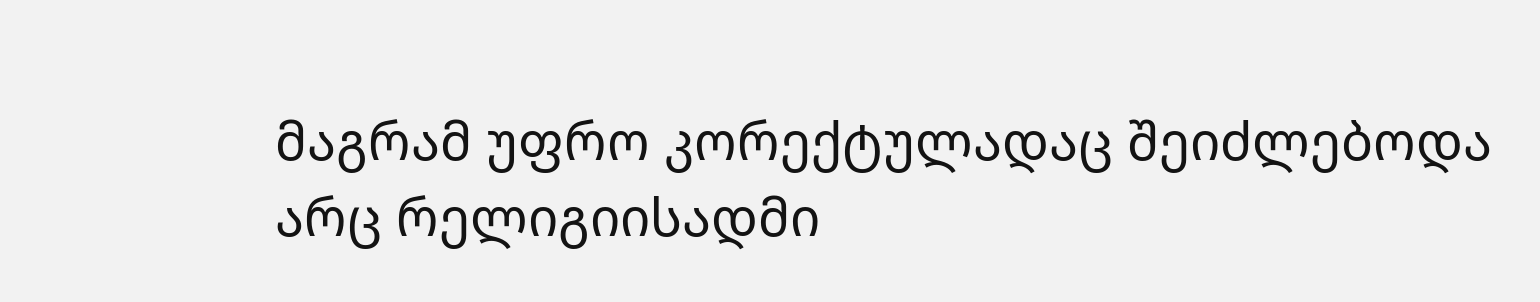მაგრამ უფრო კორექტულადაც შეიძლებოდა
არც რელიგიისადმი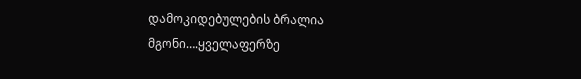დამოკიდებულების ბრალია მგონი….ყველაფერზე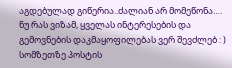აგდებულად გიწერია..ძალიან არ მომეწონა….
ნუ რას ვიზამ, ყველას ინტერესების და გემოვნების დაკმაყოფილებას ვერ შევძლებ : )
სომზეთზე პოსტის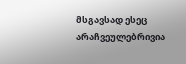მსგავსად ესეც არაჩვეულებრივია